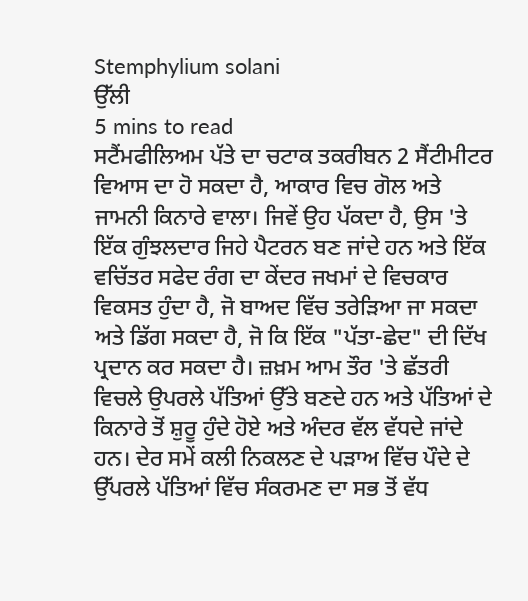Stemphylium solani
ਉੱਲੀ
5 mins to read
ਸਟੈਂਮਫੀਲਿਅਮ ਪੱਤੇ ਦਾ ਚਟਾਕ ਤਕਰੀਬਨ 2 ਸੈਂਟੀਮੀਟਰ ਵਿਆਸ ਦਾ ਹੋ ਸਕਦਾ ਹੈ, ਆਕਾਰ ਵਿਚ ਗੋਲ ਅਤੇ ਜਾਮਨੀ ਕਿਨਾਰੇ ਵਾਲਾ। ਜਿਵੇਂ ਉਹ ਪੱਕਦਾ ਹੈ, ਉਸ 'ਤੇ ਇੱਕ ਗੁੰਝਲਦਾਰ ਜਿਹੇ ਪੈਟਰਨ ਬਣ ਜਾਂਦੇ ਹਨ ਅਤੇ ਇੱਕ ਵਚਿੱਤਰ ਸਫੇਦ ਰੰਗ ਦਾ ਕੇਂਦਰ ਜਖਮਾਂ ਦੇ ਵਿਚਕਾਰ ਵਿਕਸਤ ਹੁੰਦਾ ਹੈ, ਜੋ ਬਾਅਦ ਵਿੱਚ ਤਰੇੜਿਆ ਜਾ ਸਕਦਾ ਅਤੇ ਡਿੱਗ ਸਕਦਾ ਹੈ, ਜੋ ਕਿ ਇੱਕ "ਪੱਤਾ-ਛੇਦ" ਦੀ ਦਿੱਖ ਪ੍ਰਦਾਨ ਕਰ ਸਕਦਾ ਹੈ। ਜ਼ਖ਼ਮ ਆਮ ਤੌਰ 'ਤੇ ਛੱਤਰੀ ਵਿਚਲੇ ਉਪਰਲੇ ਪੱਤਿਆਂ ਉੱਤੇ ਬਣਦੇ ਹਨ ਅਤੇ ਪੱਤਿਆਂ ਦੇ ਕਿਨਾਰੇ ਤੋਂ ਸ਼ੁਰੂ ਹੁੰਦੇ ਹੋਏ ਅਤੇ ਅੰਦਰ ਵੱਲ ਵੱਧਦੇ ਜਾਂਦੇ ਹਨ। ਦੇਰ ਸਮੇਂ ਕਲੀ ਨਿਕਲਣ ਦੇ ਪੜਾਅ ਵਿੱਚ ਪੌਦੇ ਦੇ ਉੱਪਰਲੇ ਪੱਤਿਆਂ ਵਿੱਚ ਸੰਕਰਮਣ ਦਾ ਸਭ ਤੋਂ ਵੱਧ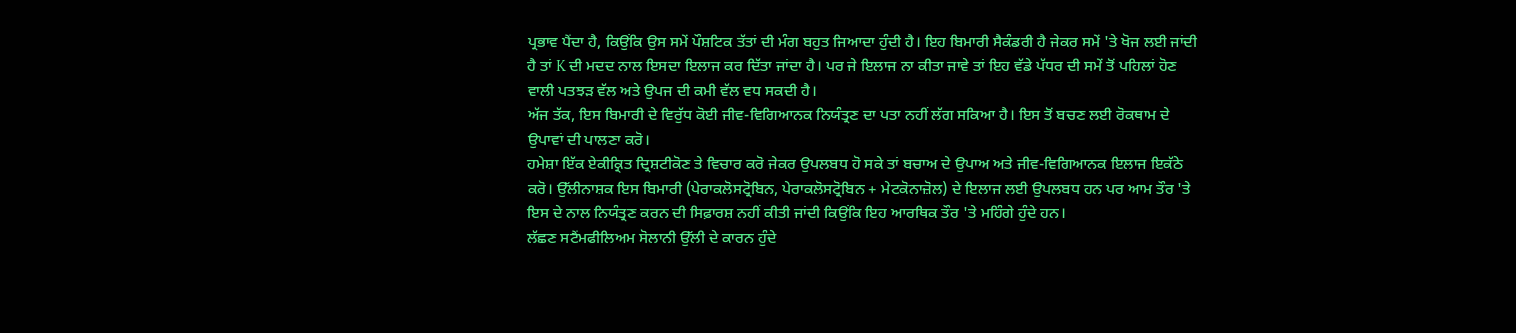ਪ੍ਰਭਾਵ ਪੈਂਦਾ ਹੈ, ਕਿਉਂਕਿ ਉਸ ਸਮੇਂ ਪੌਸ਼ਟਿਕ ਤੱਤਾਂ ਦੀ ਮੰਗ ਬਹੁਤ ਜਿਆਦਾ ਹੁੰਦੀ ਹੈ। ਇਹ ਬਿਮਾਰੀ ਸੈਕੰਡਰੀ ਹੈ ਜੇਕਰ ਸਮੇਂ 'ਤੇ ਖੋਜ ਲਈ ਜਾਂਦੀ ਹੈ ਤਾਂ K ਦੀ ਮਦਦ ਨਾਲ ਇਸਦਾ ਇਲਾਜ ਕਰ ਦਿੱਤਾ ਜਾਂਦਾ ਹੈ। ਪਰ ਜੇ ਇਲਾਜ ਨਾ ਕੀਤਾ ਜਾਵੇ ਤਾਂ ਇਹ ਵੱਡੇ ਪੱਧਰ ਦੀ ਸਮੇਂ ਤੋਂ ਪਹਿਲਾਂ ਹੋਣ ਵਾਲੀ ਪਤਝੜ ਵੱਲ ਅਤੇ ਉਪਜ ਦੀ ਕਮੀ ਵੱਲ ਵਧ ਸਕਦੀ ਹੈ।
ਅੱਜ ਤੱਕ, ਇਸ ਬਿਮਾਰੀ ਦੇ ਵਿਰੁੱਧ ਕੋਈ ਜੀਵ-ਵਿਗਿਆਨਕ ਨਿਯੰਤ੍ਰਣ ਦਾ ਪਤਾ ਨਹੀਂ ਲੱਗ ਸਕਿਆ ਹੈ। ਇਸ ਤੋਂ ਬਚਣ ਲਈ ਰੋਕਥਾਮ ਦੇ ਉਪਾਵਾਂ ਦੀ ਪਾਲਣਾ ਕਰੋ।
ਹਮੇਸ਼ਾ ਇੱਕ ਏਕੀਕ੍ਰਿਤ ਦ੍ਰਿਸ਼ਟੀਕੋਣ ਤੇ ਵਿਚਾਰ ਕਰੋ ਜੇਕਰ ਉਪਲਬਧ ਹੋ ਸਕੇ ਤਾਂ ਬਚਾਅ ਦੇ ਉਪਾਅ ਅਤੇ ਜੀਵ-ਵਿਗਿਆਨਕ ਇਲਾਜ ਇਕੱਠੇ ਕਰੋ। ਉੱਲੀਨਾਸ਼ਕ ਇਸ ਬਿਮਾਰੀ (ਪੇਰਾਕਲੋਸਟ੍ਰੋਬਿਨ, ਪੇਰਾਕਲੋਸਟ੍ਰੋਬਿਨ + ਮੇਟਕੋਨਾਜ਼ੋਲ) ਦੇ ਇਲਾਜ ਲਈ ਉਪਲਬਧ ਹਨ ਪਰ ਆਮ ਤੌਰ 'ਤੇ ਇਸ ਦੇ ਨਾਲ ਨਿਯੰਤ੍ਰਣ ਕਰਨ ਦੀ ਸਿਫ਼ਾਰਸ਼ ਨਹੀਂ ਕੀਤੀ ਜਾਂਦੀ ਕਿਉਂਕਿ ਇਹ ਆਰਥਿਕ ਤੌਰ 'ਤੇ ਮਹਿੰਗੇ ਹੁੰਦੇ ਹਨ।
ਲੱਛਣ ਸਟੈਂਮਫੀਲਿਅਮ ਸੋਲਾਨੀ ਉੱਲੀ ਦੇ ਕਾਰਨ ਹੁੰਦੇ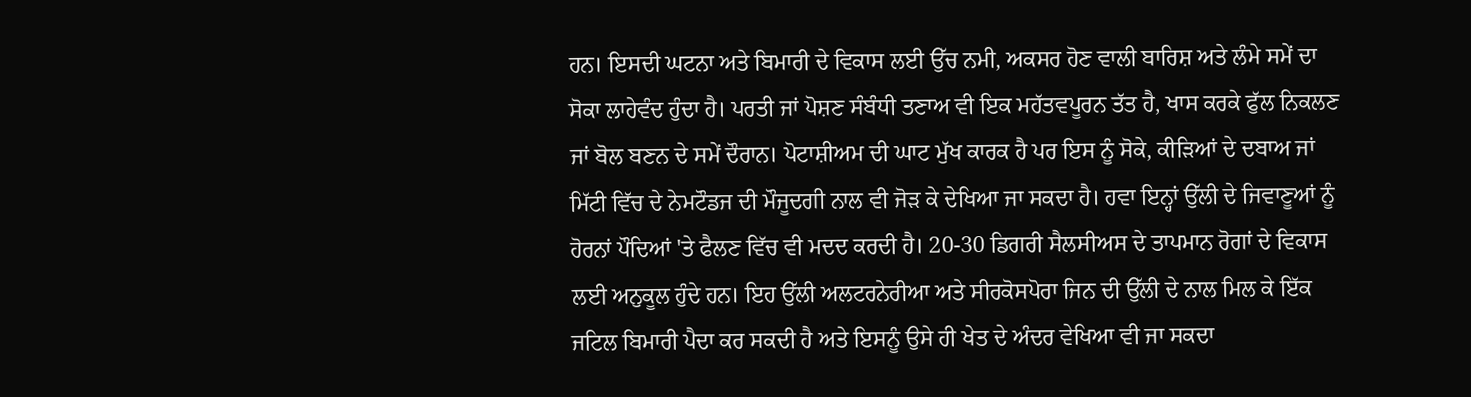ਹਨ। ਇਸਦੀ ਘਟਨਾ ਅਤੇ ਬਿਮਾਰੀ ਦੇ ਵਿਕਾਸ ਲਈ ਉੱਚ ਨਮੀ, ਅਕਸਰ ਹੋਣ ਵਾਲੀ ਬਾਰਿਸ਼ ਅਤੇ ਲੰਮੇ ਸਮੇਂ ਦਾ ਸੋਕਾ ਲਾਹੇਵੰਦ ਹੁੰਦਾ ਹੈ। ਪਰਤੀ ਜਾਂ ਪੋਸ਼ਣ ਸੰਬੰਧੀ ਤਣਾਅ ਵੀ ਇਕ ਮਹੱਤਵਪੂਰਨ ਤੱਤ ਹੈ, ਖਾਸ ਕਰਕੇ ਫੁੱਲ ਨਿਕਲਣ ਜਾਂ ਬੋਲ ਬਣਨ ਦੇ ਸਮੇਂ ਦੌਰਾਨ। ਪੋਟਾਸ਼ੀਅਮ ਦੀ ਘਾਟ ਮੁੱਖ ਕਾਰਕ ਹੈ ਪਰ ਇਸ ਨੂੰ ਸੋਕੇ, ਕੀੜਿਆਂ ਦੇ ਦਬਾਅ ਜਾਂ ਮਿੱਟੀ ਵਿੱਚ ਦੇ ਨੇਮਟੌਡਜ ਦੀ ਮੌਜੂਦਗੀ ਨਾਲ ਵੀ ਜੋੜ ਕੇ ਦੇਖਿਆ ਜਾ ਸਕਦਾ ਹੈ। ਹਵਾ ਇਨ੍ਹਾਂ ਉੱਲੀ ਦੇ ਜਿਵਾਣੂਆਂ ਨੂੰ ਹੋਰਨਾਂ ਪੌਦਿਆਂ 'ਤੇ ਫੈਲਣ ਵਿੱਚ ਵੀ ਮਦਦ ਕਰਦੀ ਹੈ। 20-30 ਡਿਗਰੀ ਸੈਲਸੀਅਸ ਦੇ ਤਾਪਮਾਨ ਰੋਗਾਂ ਦੇ ਵਿਕਾਸ ਲਈ ਅਨੁਕੂਲ ਹੁੰਦੇ ਹਨ। ਇਹ ਉੱਲੀ ਅਲਟਰਨੇਰੀਆ ਅਤੇ ਸੀਰਕੋਸਪੋਰਾ ਜਿਨ ਦੀ ਉੱਲੀ ਦੇ ਨਾਲ ਮਿਲ ਕੇ ਇੱਕ ਜਟਿਲ ਬਿਮਾਰੀ ਪੈਦਾ ਕਰ ਸਕਦੀ ਹੈ ਅਤੇ ਇਸਨੂੰ ਉਸੇ ਹੀ ਖੇਤ ਦੇ ਅੰਦਰ ਵੇਖਿਆ ਵੀ ਜਾ ਸਕਦਾ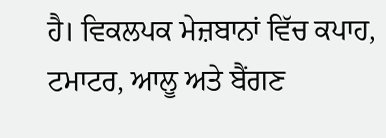ਹੈ। ਵਿਕਲਪਕ ਮੇਜ਼ਬਾਨਾਂ ਵਿੱਚ ਕਪਾਹ, ਟਮਾਟਰ, ਆਲੂ ਅਤੇ ਬੈਂਗਣ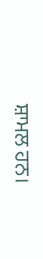ਸ਼ਾਮਲ ਹਨ।